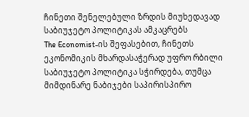ჩინეთი შენელებული ზრდის მიუხედავად საბიუჯეტო პოლიტიკას ამკაცრებს
The Economist-ის შეფასებით, ჩინეთს ეკონომიკის მხარდასაჭერად უფრო რბილი საბიუჯეტო პოლიტიკა სჭირდება, თუმცა მიმდინარე ნაბიჯები საპირისპირო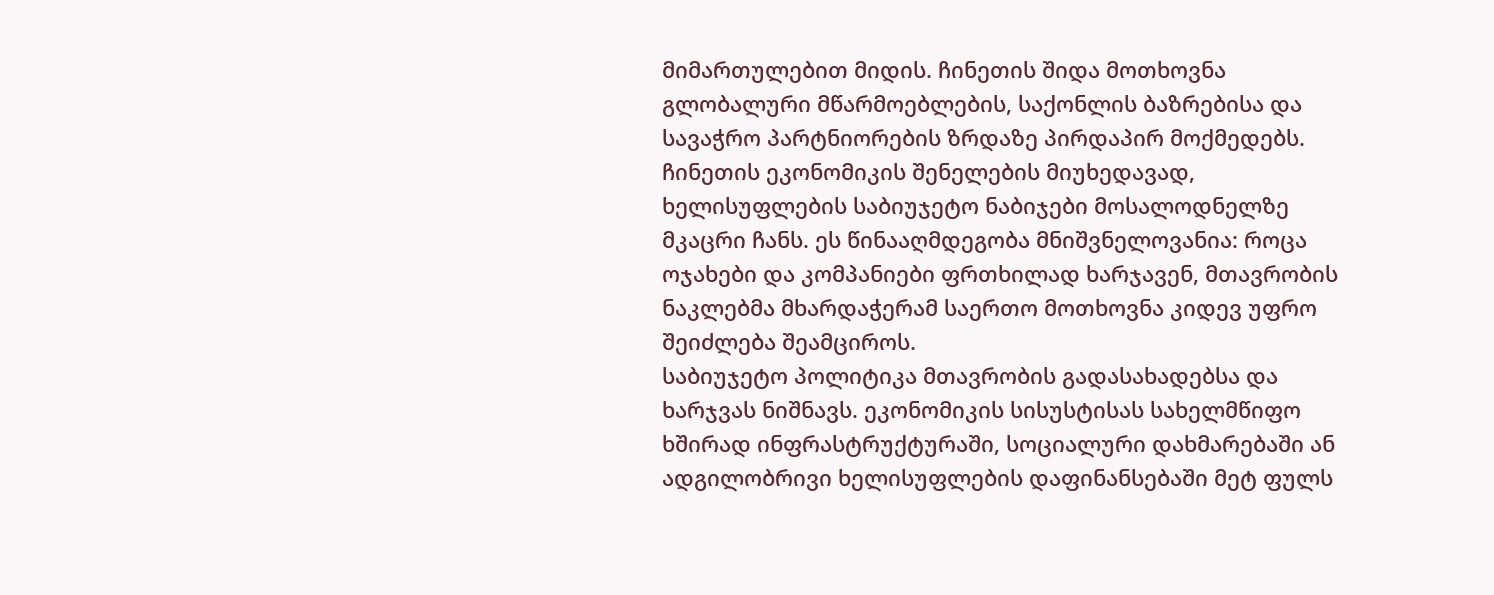მიმართულებით მიდის. ჩინეთის შიდა მოთხოვნა გლობალური მწარმოებლების, საქონლის ბაზრებისა და სავაჭრო პარტნიორების ზრდაზე პირდაპირ მოქმედებს.
ჩინეთის ეკონომიკის შენელების მიუხედავად, ხელისუფლების საბიუჯეტო ნაბიჯები მოსალოდნელზე მკაცრი ჩანს. ეს წინააღმდეგობა მნიშვნელოვანია: როცა ოჯახები და კომპანიები ფრთხილად ხარჯავენ, მთავრობის ნაკლებმა მხარდაჭერამ საერთო მოთხოვნა კიდევ უფრო შეიძლება შეამციროს.
საბიუჯეტო პოლიტიკა მთავრობის გადასახადებსა და ხარჯვას ნიშნავს. ეკონომიკის სისუსტისას სახელმწიფო ხშირად ინფრასტრუქტურაში, სოციალური დახმარებაში ან ადგილობრივი ხელისუფლების დაფინანსებაში მეტ ფულს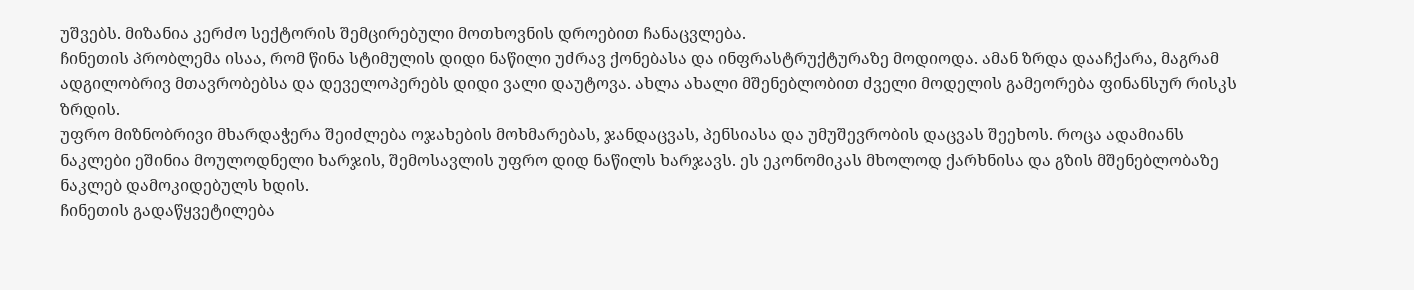უშვებს. მიზანია კერძო სექტორის შემცირებული მოთხოვნის დროებით ჩანაცვლება.
ჩინეთის პრობლემა ისაა, რომ წინა სტიმულის დიდი ნაწილი უძრავ ქონებასა და ინფრასტრუქტურაზე მოდიოდა. ამან ზრდა დააჩქარა, მაგრამ ადგილობრივ მთავრობებსა და დეველოპერებს დიდი ვალი დაუტოვა. ახლა ახალი მშენებლობით ძველი მოდელის გამეორება ფინანსურ რისკს ზრდის.
უფრო მიზნობრივი მხარდაჭერა შეიძლება ოჯახების მოხმარებას, ჯანდაცვას, პენსიასა და უმუშევრობის დაცვას შეეხოს. როცა ადამიანს ნაკლები ეშინია მოულოდნელი ხარჯის, შემოსავლის უფრო დიდ ნაწილს ხარჯავს. ეს ეკონომიკას მხოლოდ ქარხნისა და გზის მშენებლობაზე ნაკლებ დამოკიდებულს ხდის.
ჩინეთის გადაწყვეტილება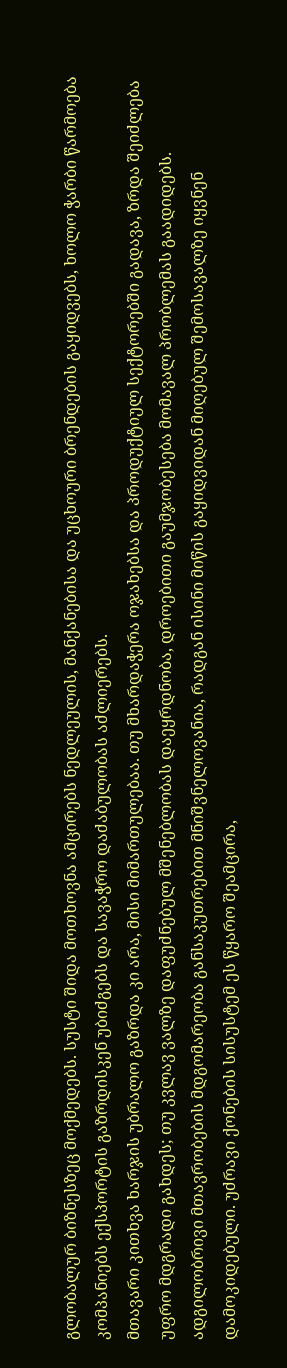გლობალურ ბიზნესზეც მოქმედებს. სუსტი შიდა მოთხოვნა ამცირებს ნედლეულის, მანქანებისა და უცხოური ბრენდების გაყიდვებს, ხოლო ჭარბი წარმოება კომპანიებს ექსპორტის გაზრდისკენ უბიძგებს და სავაჭრო დაძაბულობას აძლიერებს.
მთავარი კითხვა ხარჯის უბრალო გაზრდა კი არა, მისი მიმართულებაა. თუ მხარდაჭერა ოჯახებსა და პროდუქტიულ სექტორებში გადავა, ზრდა შეიძლება უფრო მდგრადი გახდეს; თუ კვლავ ვალზე დაფუძნებულ მშენებლობას დაეყრდნობა, დროებითი გაუმჯობესება მომავალ პრობლემას გაადიდებს.
ადგილობრივი მთავრობების მდგომარეობა განსაკუთრებით მნიშვნელოვანია, რადგან ისინი მიწის გაყიდვიდან მიღებულ შემოსავალზე იყვნენ დამოკიდებული. უძრავი ქონების სისუსტემ ეს წყარო შეამცირა,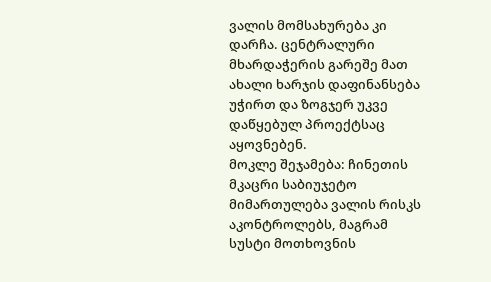ვალის მომსახურება კი დარჩა. ცენტრალური მხარდაჭერის გარეშე მათ ახალი ხარჯის დაფინანსება უჭირთ და ზოგჯერ უკვე დაწყებულ პროექტსაც აყოვნებენ.
მოკლე შეჯამება: ჩინეთის მკაცრი საბიუჯეტო მიმართულება ვალის რისკს აკონტროლებს, მაგრამ სუსტი მოთხოვნის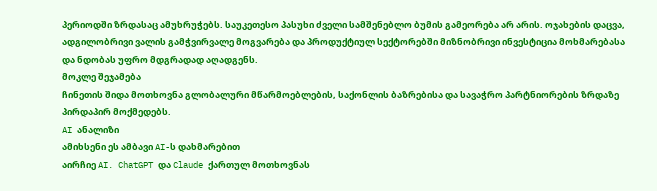პერიოდში ზრდასაც ამუხრუჭებს. საუკეთესო პასუხი ძველი სამშენებლო ბუმის გამეორება არ არის. ოჯახების დაცვა, ადგილობრივი ვალის გამჭვირვალე მოგვარება და პროდუქტიულ სექტორებში მიზნობრივი ინვესტიცია მოხმარებასა და ნდობას უფრო მდგრადად აღადგენს.
მოკლე შეჯამება
ჩინეთის შიდა მოთხოვნა გლობალური მწარმოებლების, საქონლის ბაზრებისა და სავაჭრო პარტნიორების ზრდაზე პირდაპირ მოქმედებს.
AI ანალიზი
ამიხსენი ეს ამბავი AI-ს დახმარებით
აირჩიე AI. ChatGPT და Claude ქართულ მოთხოვნას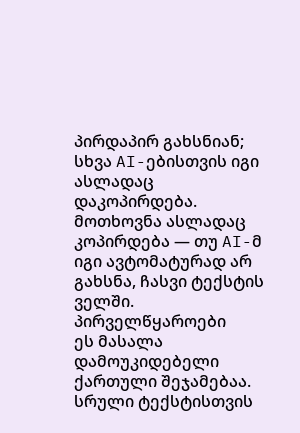პირდაპირ გახსნიან; სხვა AI-ებისთვის იგი ასლადაც დაკოპირდება.
მოთხოვნა ასლადაც კოპირდება — თუ AI-მ იგი ავტომატურად არ გახსნა, ჩასვი ტექსტის ველში.
პირველწყაროები
ეს მასალა დამოუკიდებელი ქართული შეჯამებაა. სრული ტექსტისთვის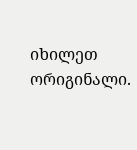იხილეთ ორიგინალი.